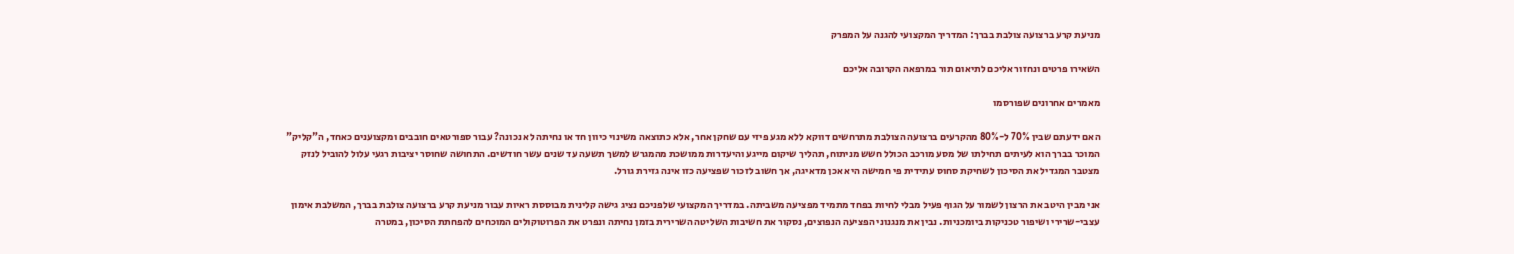מניעת קרע ברצועה צולבת בברך: המדריך המקצועי להגנה על המפרק

השאירו פרטים ונחזור אליכם לתיאום תור במרפאה הקרובה אליכם

מאמרים אחרונים שפורסמו

האם ידעתם שבין 70% ל-80% מהקרעים ברצועה הצולבת מתרחשים דווקא ללא מגע פיזי עם שחקן אחר, אלא כתוצאה משינוי כיוון חד או נחיתה לא נכונה? עבור ספורטאים חובבים ומקצוענים כאחד, ה"קליק" המוכר בברך הוא לעיתים תחילתו של מסע מורכב הכולל חשש מניתוח, תהליך שיקום מייגע והיעדרות ממושכת מהמגרש למשך תשעה עד שנים עשר חודשים. התחושה שחוסר יציבות רגעי עלול להוביל לנזק מצטבר המגדיל את הסיכון לשחיקת סחוס עתידית פי חמישה היא אכן מדאיגה, אך חשוב לזכור שפציעה כזו אינה גזירת גורל.

אני מבין היטב את הרצון לשמור על הגוף פעיל מבלי לחיות בפחד מתמיד מפציעה משביתה. במדריך המקצועי שלפניכם נציג גישה קלינית מבוססת ראיות עבור מניעת קרע ברצועה צולבת בברך, המשלבת אימון עצבי-שרירי ושיפור טכניקות ביומכניות. נבין את מנגנוני הפציעה הנפוצים, נסקור את חשיבות השליטה השרירית בזמן נחיתה ונפרט את הפרוטוקולים המוכחים להפחתת הסיכון, במטרה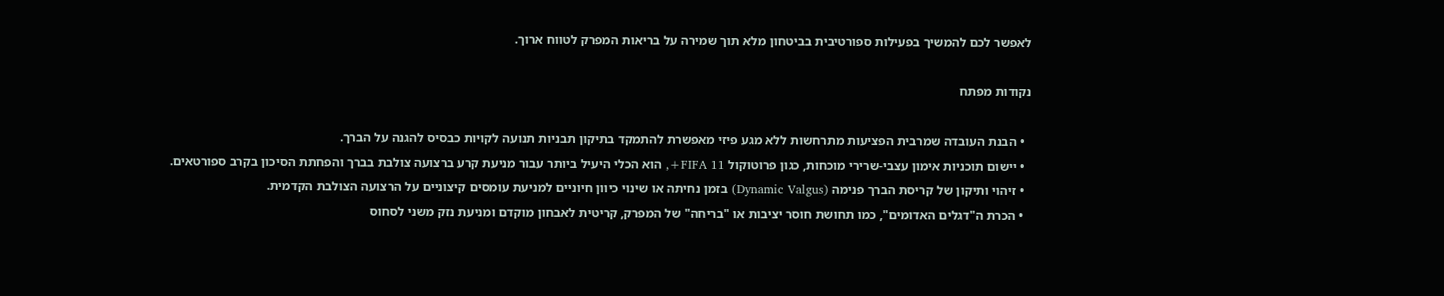לאפשר לכם להמשיך בפעילות ספורטיבית בביטחון מלא תוך שמירה על בריאות המפרק לטווח ארוך.

נקודות מפתח

  • הבנת העובדה שמרבית הפציעות מתרחשות ללא מגע פיזי מאפשרת להתמקד בתיקון תבניות תנועה לקויות כבסיס להגנה על הברך.
  • יישום תוכניות אימון עצבי-שרירי מוכחות, כגון פרוטוקול FIFA 11+, הוא הכלי היעיל ביותר עבור מניעת קרע ברצועה צולבת בברך והפחתת הסיכון בקרב ספורטאים.
  • זיהוי ותיקון של קריסת הברך פנימה (Dynamic Valgus) בזמן נחיתה או שינוי כיוון חיוניים למניעת עומסים קיצוניים על הרצועה הצולבת הקדמית.
  • הכרת ה"דגלים האדומים", כמו תחושת חוסר יציבות או "בריחה" של המפרק, קריטית לאבחון מוקדם ומניעת נזק משני לסחוס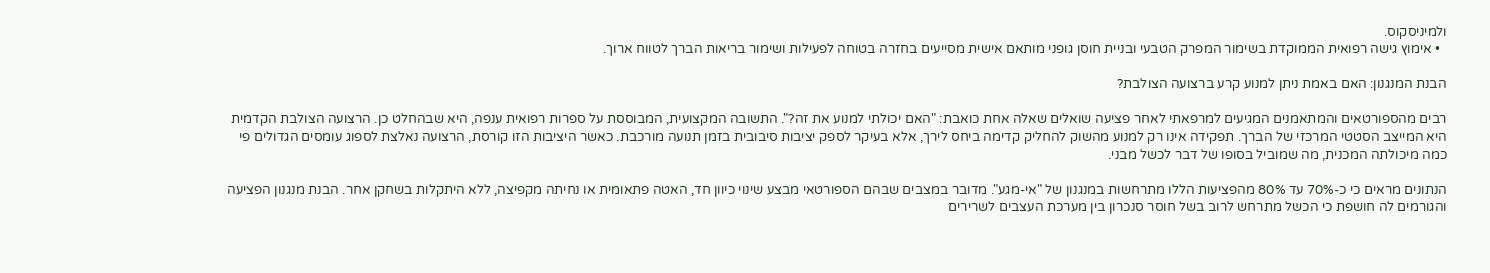ולמיניסקוס.
  • אימוץ גישה רפואית הממוקדת בשימור המפרק הטבעי ובניית חוסן גופני מותאם אישית מסייעים בחזרה בטוחה לפעילות ושימור בריאות הברך לטווח ארוך.

הבנת המנגנון: האם באמת ניתן למנוע קרע ברצועה הצולבת?

רבים מהספורטאים והמתאמנים המגיעים למרפאתי לאחר פציעה שואלים שאלה אחת כואבת: "האם יכולתי למנוע את זה?". התשובה המקצועית, המבוססת על ספרות רפואית ענפה, היא שבהחלט כן. הרצועה הצולבת הקדמית היא המייצב הסטטי המרכזי של הברך. תפקידה אינו רק למנוע מהשוק להחליק קדימה ביחס לירך, אלא בעיקר לספק יציבות סיבובית בזמן תנועה מורכבת. כאשר היציבות הזו קורסת, הרצועה נאלצת לספוג עומסים הגדולים פי כמה מיכולתה המכנית, מה שמוביל בסופו של דבר לכשל מבני.

הנתונים מראים כי כ-70% עד 80% מהפציעות הללו מתרחשות במנגנון של "אי-מגע". מדובר במצבים שבהם הספורטאי מבצע שינוי כיוון חד, האטה פתאומית או נחיתה מקפיצה, ללא היתקלות בשחקן אחר. הבנת מנגנון הפציעה והגורמים לה חושפת כי הכשל מתרחש לרוב בשל חוסר סנכרון בין מערכת העצבים לשרירים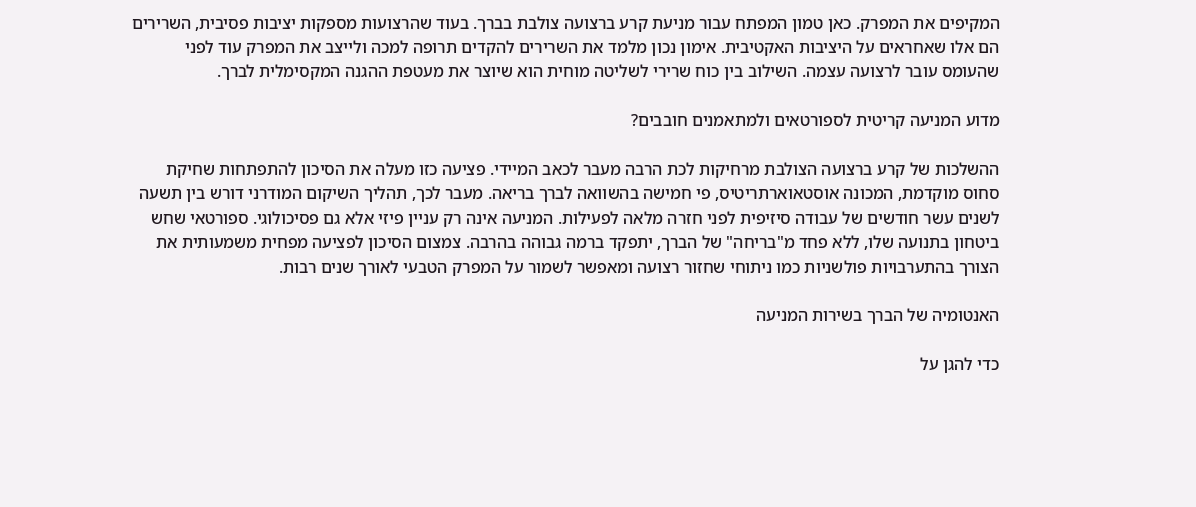המקיפים את המפרק. כאן טמון המפתח עבור מניעת קרע ברצועה צולבת בברך. בעוד שהרצועות מספקות יציבות פסיבית, השרירים הם אלו שאחראים על היציבות האקטיבית. אימון נכון מלמד את השרירים להקדים תרופה למכה ולייצב את המפרק עוד לפני שהעומס עובר לרצועה עצמה. השילוב בין כוח שרירי לשליטה מוחית הוא שיוצר את מעטפת ההגנה המקסימלית לברך.

מדוע המניעה קריטית לספורטאים ולמתאמנים חובבים?

ההשלכות של קרע ברצועה הצולבת מרחיקות לכת הרבה מעבר לכאב המיידי. פציעה כזו מעלה את הסיכון להתפתחות שחיקת סחוס מוקדמת, המכונה אוסטאוארתריטיס, פי חמישה בהשוואה לברך בריאה. מעבר לכך, תהליך השיקום המודרני דורש בין תשעה לשנים עשר חודשים של עבודה סיזיפית לפני חזרה מלאה לפעילות. המניעה אינה רק עניין פיזי אלא גם פסיכולוגי. ספורטאי שחש ביטחון בתנועה שלו, ללא פחד מ"בריחה" של הברך, יתפקד ברמה גבוהה בהרבה. צמצום הסיכון לפציעה מפחית משמעותית את הצורך בהתערבויות פולשניות כמו ניתוחי שחזור רצועה ומאפשר לשמור על המפרק הטבעי לאורך שנים רבות.

האנטומיה של הברך בשירות המניעה

כדי להגן על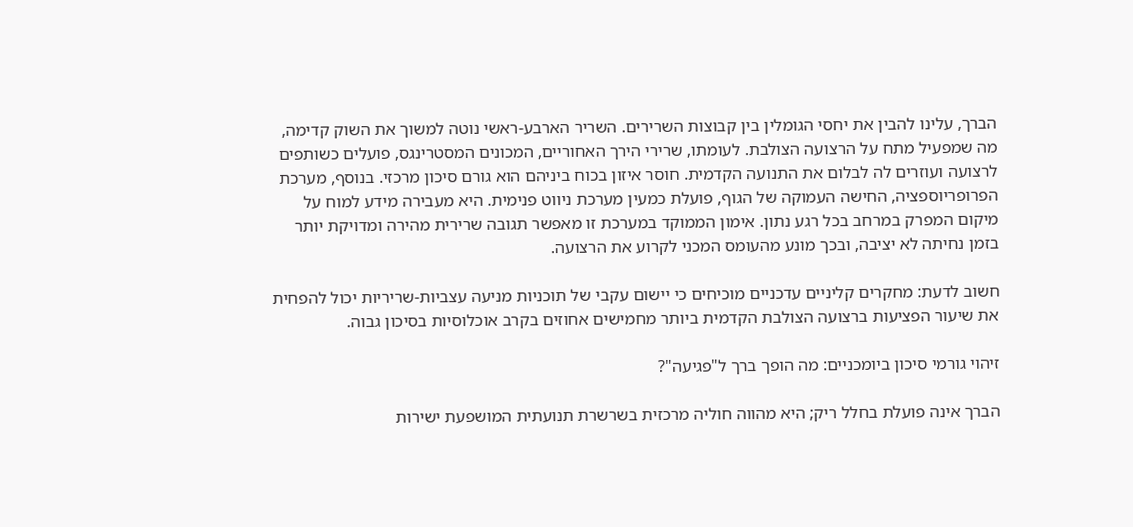הברך, עלינו להבין את יחסי הגומלין בין קבוצות השרירים. השריר הארבע-ראשי נוטה למשוך את השוק קדימה, מה שמפעיל מתח על הרצועה הצולבת. לעומתו, שרירי הירך האחוריים, המכונים המסטרינגס, פועלים כשותפים לרצועה ועוזרים לה לבלום את התנועה הקדמית. חוסר איזון בכוח ביניהם הוא גורם סיכון מרכזי. בנוסף, מערכת הפרופריוספציה, החישה העמוקה של הגוף, פועלת כמעין מערכת ניווט פנימית. היא מעבירה מידע למוח על מיקום המפרק במרחב בכל רגע נתון. אימון הממוקד במערכת זו מאפשר תגובה שרירית מהירה ומדויקת יותר בזמן נחיתה לא יציבה, ובכך מונע מהעומס המכני לקרוע את הרצועה.

חשוב לדעת: מחקרים קליניים עדכניים מוכיחים כי יישום עקבי של תוכניות מניעה עצביות-שריריות יכול להפחית את שיעור הפציעות ברצועה הצולבת הקדמית ביותר מחמישים אחוזים בקרב אוכלוסיות בסיכון גבוה.

זיהוי גורמי סיכון ביומכניים: מה הופך ברך ל"פגיעה"?

הברך אינה פועלת בחלל ריק; היא מהווה חוליה מרכזית בשרשרת תנועתית המושפעת ישירות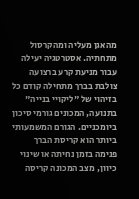מהאגן מעליה ומהקרסול מתחתיה. אסטרטגיה יעילה עבור מניעת קרע ברצועה צולבת בברך מתחילה קודם כל בזיהוי של "ליקויי בנייה" בתנועה, המכונים גורמי סיכון ביומכניים. הגורם המשמעותי ביותר הוא קריסת הברך פנימה בזמן נחיתה או שינוי כיוון, מצב המכונה קריסה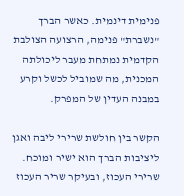פנימית דינמית. כאשר הברך "נשברת" פנימה, הרצועה הצולבת הקדמית נמתחת מעבר ליכולתה המכנית, מה שמוביל לכשל וקרע במבנה העדין של המפרק.

הקשר בין חולשת שרירי ליבה ואגן ליציבות הברך הוא ישיר ומוכח. שרירי העכוז, ובעיקר שריר העכוז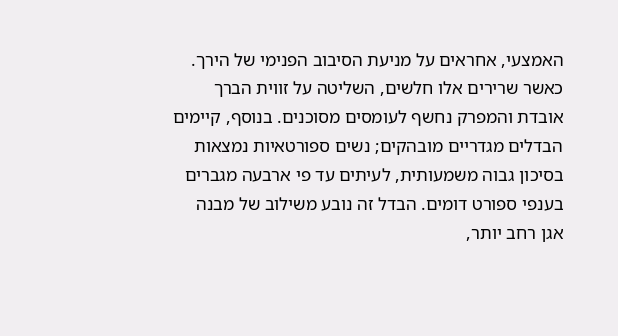האמצעי, אחראים על מניעת הסיבוב הפנימי של הירך. כאשר שרירים אלו חלשים, השליטה על זווית הברך אובדת והמפרק נחשף לעומסים מסוכנים. בנוסף, קיימים הבדלים מגדריים מובהקים; נשים ספורטאיות נמצאות בסיכון גבוה משמעותית, לעיתים עד פי ארבעה מגברים בענפי ספורט דומים. הבדל זה נובע משילוב של מבנה אגן רחב יותר,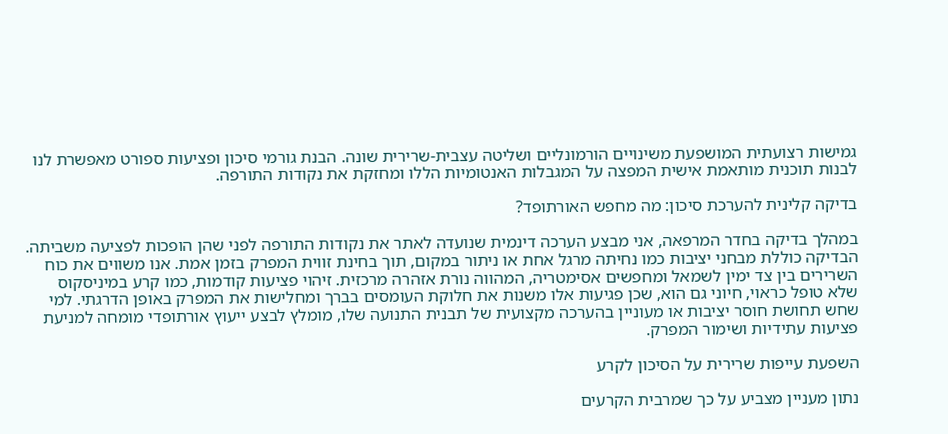גמישות רצועתית המושפעת משינויים הורמונליים ושליטה עצבית-שרירית שונה. הבנת גורמי סיכון ופציעות ספורט מאפשרת לנו לבנות תוכנית מותאמת אישית המפצה על המגבלות האנטומיות הללו ומחזקת את נקודות התורפה.

בדיקה קלינית להערכת סיכון: מה מחפש האורתופד?

במהלך בדיקה בחדר המרפאה, אני מבצע הערכה דינמית שנועדה לאתר את נקודות התורפה לפני שהן הופכות לפציעה משביתה. הבדיקה כוללת מבחני יציבות כמו נחיתה מרגל אחת או ניתור במקום, תוך בחינת זווית המפרק בזמן אמת. אנו משווים את כוח השרירים בין צד ימין לשמאל ומחפשים אסימטריה, המהווה נורת אזהרה מרכזית. זיהוי פציעות קודמות, כמו קרע במיניסקוס שלא טופל כראוי, חיוני גם הוא, שכן פגיעות אלו משנות את חלוקת העומסים בברך ומחלישות את המפרק באופן הדרגתי. למי שחש תחושת חוסר יציבות או מעוניין בהערכה מקצועית של תבנית התנועה שלו, מומלץ לבצע ייעוץ אורתופדי מומחה למניעת פציעות עתידיות ושימור המפרק.

השפעת עייפות שרירית על הסיכון לקרע

נתון מעניין מצביע על כך שמרבית הקרעים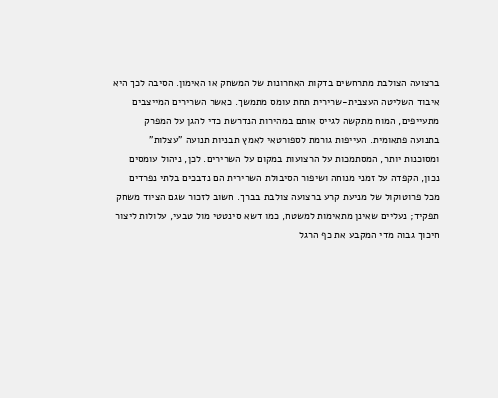ברצועה הצולבת מתרחשים בדקות האחרונות של המשחק או האימון. הסיבה לכך היא איבוד השליטה העצבית-שרירית תחת עומס מתמשך. כאשר השרירים המייצבים מתעייפים, המוח מתקשה לגייס אותם במהירות הנדרשת כדי להגן על המפרק בתנועה פתאומית. העייפות גורמת לספורטאי לאמץ תבניות תנועה "עצלות" ומסוכנות יותר, המסתמכות על הרצועות במקום על השרירים. לכן, ניהול עומסים נכון, הקפדה על זמני מנוחה ושיפור הסיבולת השרירית הם נדבכים בלתי נפרדים מכל פרוטוקול של מניעת קרע ברצועה צולבת בברך. חשוב לזכור שגם הציוד משחק תפקיד; נעליים שאינן מתאימות למשטח, כמו דשא סינטטי מול טבעי, עלולות ליצור חיכוך גבוה מדי המקבע את כף הרגל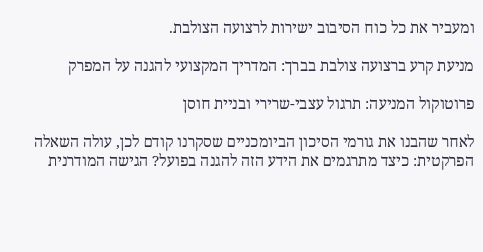ומעביר את כל כוח הסיבוב ישירות לרצועה הצולבת.

מניעת קרע ברצועה צולבת בברך: המדריך המקצועי להגנה על המפרק

פרוטוקול המניעה: תרגול עצבי-שרירי ובניית חוסן

לאחר שהבנו את גורמי הסיכון הביומכניים שסקרנו קודם לכן, עולה השאלה הפרקטית: כיצד מתרגמים את הידע הזה להגנה בפועל? הגישה המודרנית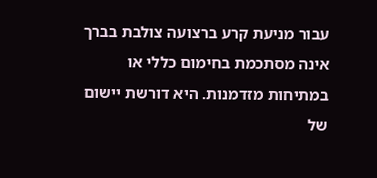עבור מניעת קרע ברצועה צולבת בברך אינה מסתכמת בחימום כללי או במתיחות מזדמנות. היא דורשת יישום של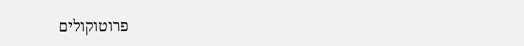פרוטוקולים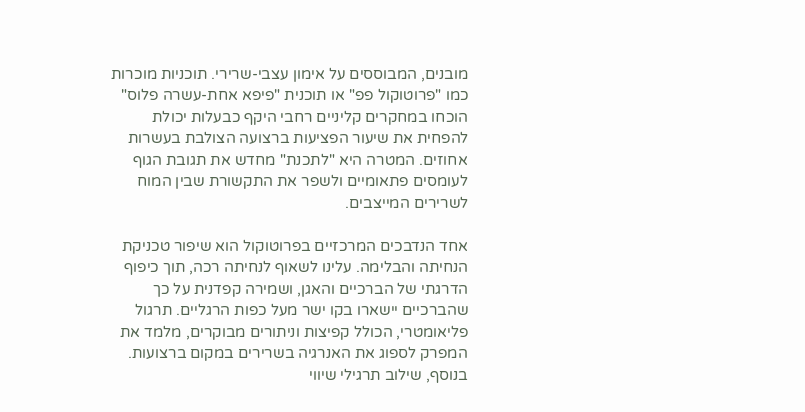מובנים, המבוססים על אימון עצבי-שרירי. תוכניות מוכרות כמו "פרוטוקול פפ" או תוכנית "פיפא אחת-עשרה פלוס" הוכחו במחקרים קליניים רחבי היקף כבעלות יכולת להפחית את שיעור הפציעות ברצועה הצולבת בעשרות אחוזים. המטרה היא "לתכנת" מחדש את תגובת הגוף לעומסים פתאומיים ולשפר את התקשורת שבין המוח לשרירים המייצבים.

אחד הנדבכים המרכזיים בפרוטוקול הוא שיפור טכניקת הנחיתה והבלימה. עלינו לשאוף לנחיתה רכה, תוך כיפוף הדרגתי של הברכיים והאגן, ושמירה קפדנית על כך שהברכיים יישארו בקו ישר מעל כפות הרגליים. תרגול פליאומטרי, הכולל קפיצות וניתורים מבוקרים, מלמד את המפרק לספוג את האנרגיה בשרירים במקום ברצועות. בנוסף, שילוב תרגילי שיווי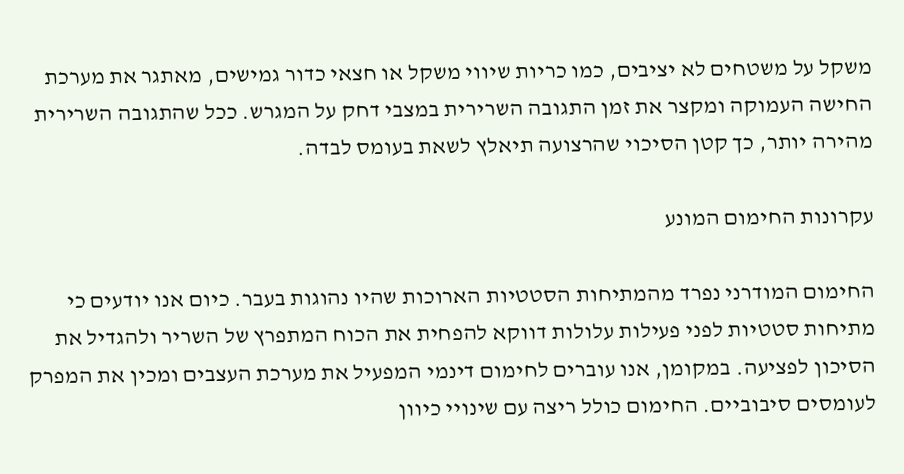משקל על משטחים לא יציבים, כמו כריות שיווי משקל או חצאי כדור גמישים, מאתגר את מערכת החישה העמוקה ומקצר את זמן התגובה השרירית במצבי דחק על המגרש. ככל שהתגובה השרירית מהירה יותר, כך קטן הסיכוי שהרצועה תיאלץ לשאת בעומס לבדה.

עקרונות החימום המונע

החימום המודרני נפרד מהמתיחות הסטטיות הארוכות שהיו נהוגות בעבר. כיום אנו יודעים כי מתיחות סטטיות לפני פעילות עלולות דווקא להפחית את הכוח המתפרץ של השריר ולהגדיל את הסיכון לפציעה. במקומן, אנו עוברים לחימום דינמי המפעיל את מערכת העצבים ומכין את המפרק לעומסים סיבוביים. החימום כולל ריצה עם שינויי כיוון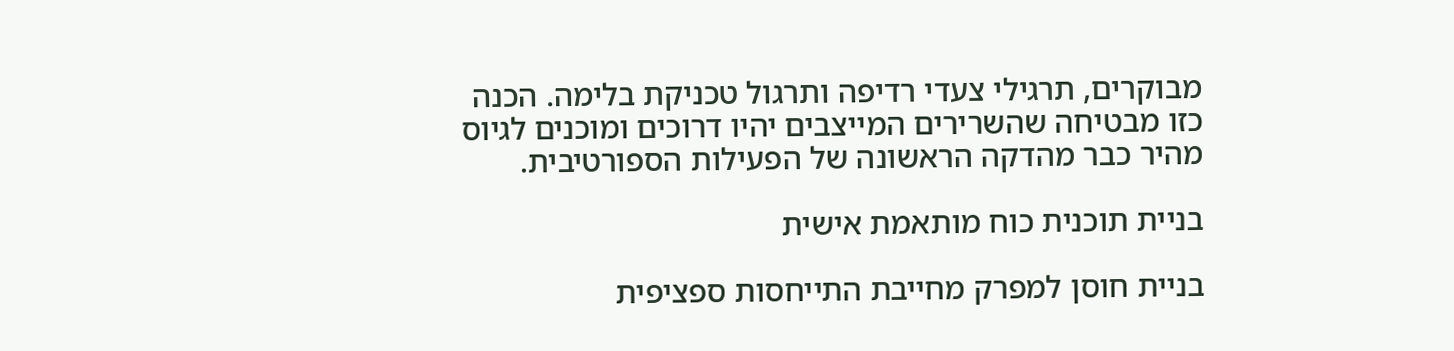מבוקרים, תרגילי צעדי רדיפה ותרגול טכניקת בלימה. הכנה כזו מבטיחה שהשרירים המייצבים יהיו דרוכים ומוכנים לגיוס מהיר כבר מהדקה הראשונה של הפעילות הספורטיבית.

בניית תוכנית כוח מותאמת אישית

בניית חוסן למפרק מחייבת התייחסות ספציפית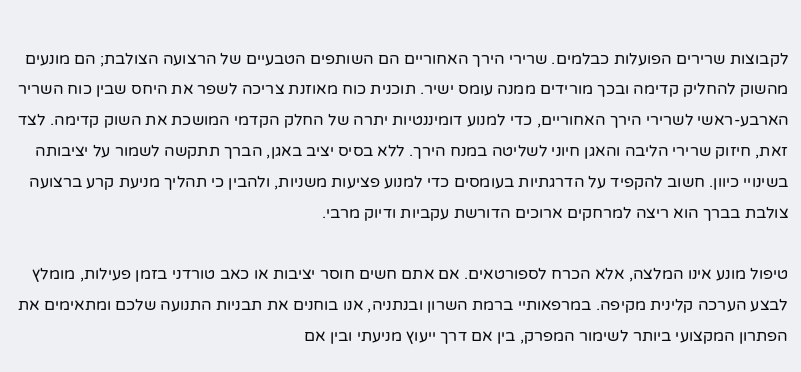לקבוצות שרירים הפועלות כבלמים. שרירי הירך האחוריים הם השותפים הטבעיים של הרצועה הצולבת; הם מונעים מהשוק להחליק קדימה ובכך מורידים ממנה עומס ישיר. תוכנית כוח מאוזנת צריכה לשפר את היחס שבין כוח השריר הארבע-ראשי לשרירי הירך האחוריים, כדי למנוע דומיננטיות יתרה של החלק הקדמי המושכת את השוק קדימה. לצד זאת, חיזוק שרירי הליבה והאגן חיוני לשליטה במנח הירך. ללא בסיס יציב באגן, הברך תתקשה לשמור על יציבותה בשינויי כיוון. חשוב להקפיד על הדרגתיות בעומסים כדי למנוע פציעות משניות, ולהבין כי תהליך מניעת קרע ברצועה צולבת בברך הוא ריצה למרחקים ארוכים הדורשת עקביות ודיוק מרבי.

טיפול מונע אינו המלצה, אלא הכרח לספורטאים. אם אתם חשים חוסר יציבות או כאב טורדני בזמן פעילות, מומלץ לבצע הערכה קלינית מקיפה. במרפאותיי ברמת השרון ובנתניה, אנו בוחנים את תבניות התנועה שלכם ומתאימים את הפתרון המקצועי ביותר לשימור המפרק, בין אם דרך ייעוץ מניעתי ובין אם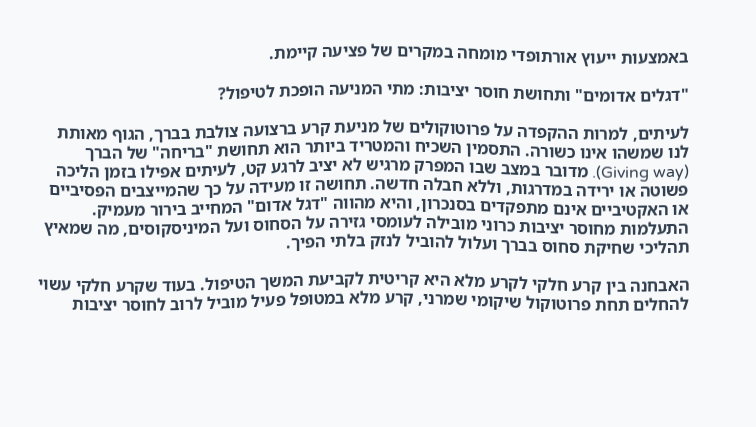באמצעות ייעוץ אורתופדי מומחה במקרים של פציעה קיימת.

"דגלים אדומים" ותחושת חוסר יציבות: מתי המניעה הופכת לטיפול?

לעיתים, למרות ההקפדה על פרוטוקולים של מניעת קרע ברצועה צולבת בברך, הגוף מאותת לנו שמשהו אינו כשורה. התסמין השכיח והמטריד ביותר הוא תחושת "בריחה" של הברך (Giving way). מדובר במצב שבו המפרק מרגיש לא יציב לרגע קט, לעיתים אפילו בזמן הליכה פשוטה או ירידה במדרגות, וללא חבלה חדשה. תחושה זו מעידה על כך שהמייצבים הפסיביים או האקטיביים אינם מתפקדים בסנכרון, והיא מהווה "דגל אדום" המחייב בירור מעמיק. התעלמות מחוסר יציבות כרוני מובילה לעומסי גזירה על הסחוס ועל המיניסקוסים, מה שמאיץ תהליכי שחיקת סחוס בברך ועלול להוביל לנזק בלתי הפיך.

האבחנה בין קרע חלקי לקרע מלא היא קריטית לקביעת המשך הטיפול. בעוד שקרע חלקי עשוי להחלים תחת פרוטוקול שיקומי שמרני, קרע מלא במטופל פעיל מוביל לרוב לחוסר יציבות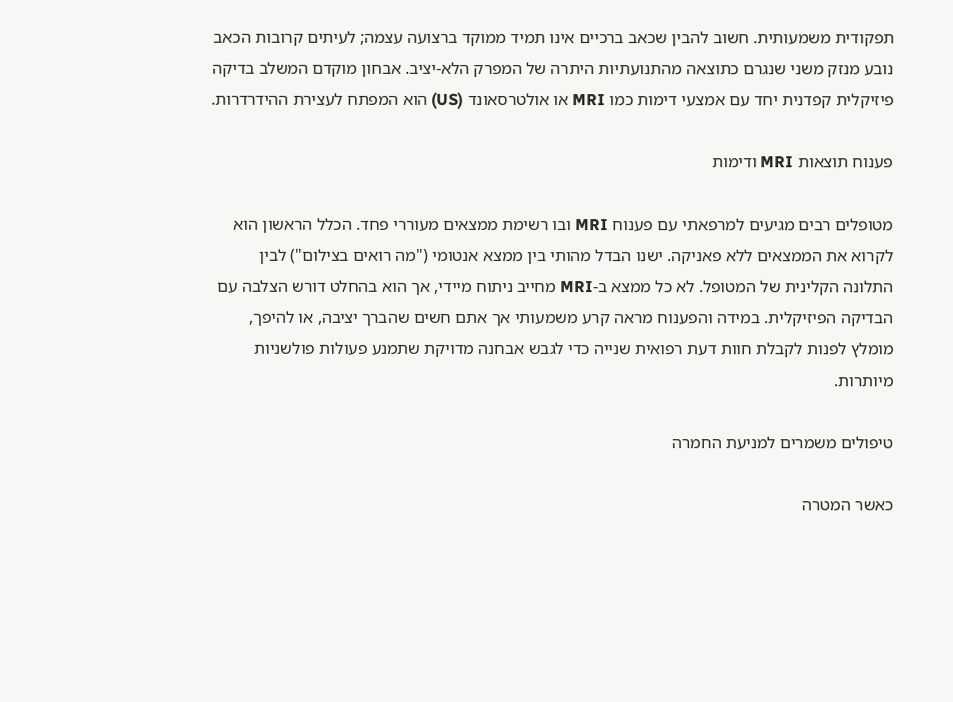תפקודית משמעותית. חשוב להבין שכאב ברכיים אינו תמיד ממוקד ברצועה עצמה; לעיתים קרובות הכאב נובע מנזק משני שנגרם כתוצאה מהתנועתיות היתרה של המפרק הלא-יציב. אבחון מוקדם המשלב בדיקה פיזיקלית קפדנית יחד עם אמצעי דימות כמו MRI או אולטרסאונד (US) הוא המפתח לעצירת ההידרדרות.

פענוח תוצאות MRI ודימות

מטופלים רבים מגיעים למרפאתי עם פענוח MRI ובו רשימת ממצאים מעוררי פחד. הכלל הראשון הוא לקרוא את הממצאים ללא פאניקה. ישנו הבדל מהותי בין ממצא אנטומי ("מה רואים בצילום") לבין התלונה הקלינית של המטופל. לא כל ממצא ב-MRI מחייב ניתוח מיידי, אך הוא בהחלט דורש הצלבה עם הבדיקה הפיזיקלית. במידה והפענוח מראה קרע משמעותי אך אתם חשים שהברך יציבה, או להיפך, מומלץ לפנות לקבלת חוות דעת רפואית שנייה כדי לגבש אבחנה מדויקת שתמנע פעולות פולשניות מיותרות.

טיפולים משמרים למניעת החמרה

כאשר המטרה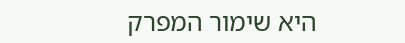היא שימור המפרק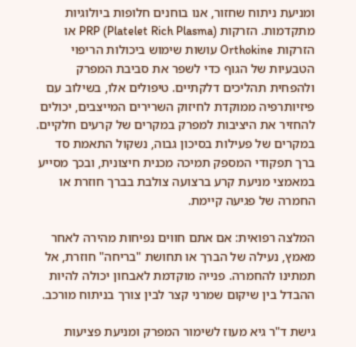ומניעת ניתוח שחזור, אנו בוחנים חלופות ביולוגיות מתקדמות. הזרקות PRP (Platelet Rich Plasma) או הזרקות Orthokine עושות שימוש ביכולות הריפוי הטבעיות של הגוף כדי לשפר את סביבת המפרק ולהפחית תהליכים דלקתיים. טיפולים אלו, בשילוב עם פיזיותרפיה ממוקדת לחיזוק השרירים המייצבים, יכולים להחזיר את היציבות למפרק במקרים של קרעים חלקיים. במקרים של פעילות בסיכון גבוה, נשקול התאמת סד ברך תפקודי המספק תמיכה מכנית חיצונית, ובכך מסייע במאמצי מניעת קרע ברצועה צולבת בברך חוזרת או החמרה של פגיעה קיימת.

המלצה רפואית: אם אתם חווים נפיחות מהירה לאחר מאמץ, נעילה של הברך או תחושת "בריחה" חוזרת, אל תמתינו להחמרה. פנייה מוקדמת לאבחון יכולה להיות ההבדל בין שיקום שמרני קצר לבין צורך בניתוח מורכב.

גישת ד"ר גיא מעוז לשימור המפרק ומניעת פציעות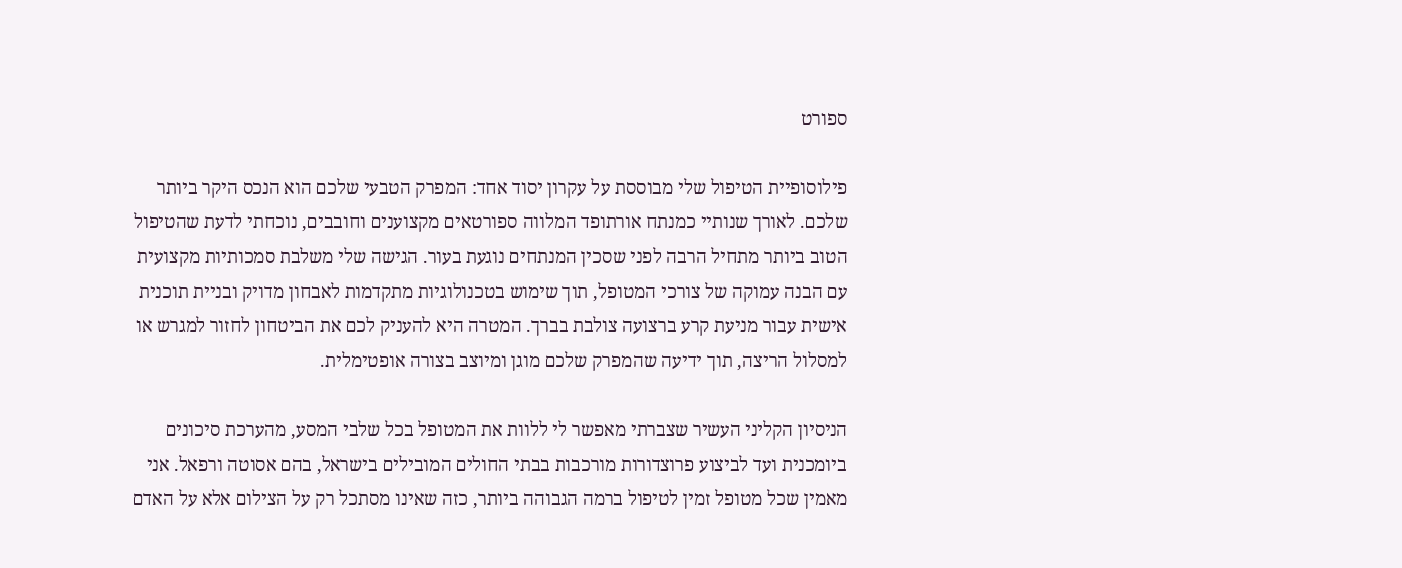ספורט

פילוסופיית הטיפול שלי מבוססת על עקרון יסוד אחד: המפרק הטבעי שלכם הוא הנכס היקר ביותר שלכם. לאורך שנותיי כמנתח אורתופד המלווה ספורטאים מקצוענים וחובבים, נוכחתי לדעת שהטיפול הטוב ביותר מתחיל הרבה לפני שסכין המנתחים נוגעת בעור. הגישה שלי משלבת סמכותיות מקצועית עם הבנה עמוקה של צורכי המטופל, תוך שימוש בטכנולוגיות מתקדמות לאבחון מדויק ובניית תוכנית אישית עבור מניעת קרע ברצועה צולבת בברך. המטרה היא להעניק לכם את הביטחון לחזור למגרש או למסלול הריצה, תוך ידיעה שהמפרק שלכם מוגן ומיוצב בצורה אופטימלית.

הניסיון הקליני העשיר שצברתי מאפשר לי ללוות את המטופל בכל שלבי המסע, מהערכת סיכונים ביומכנית ועד לביצוע פרוצדורות מורכבות בבתי החולים המובילים בישראל, בהם אסוטה ורפאל. אני מאמין שכל מטופל זמין לטיפול ברמה הגבוהה ביותר, כזה שאינו מסתכל רק על הצילום אלא על האדם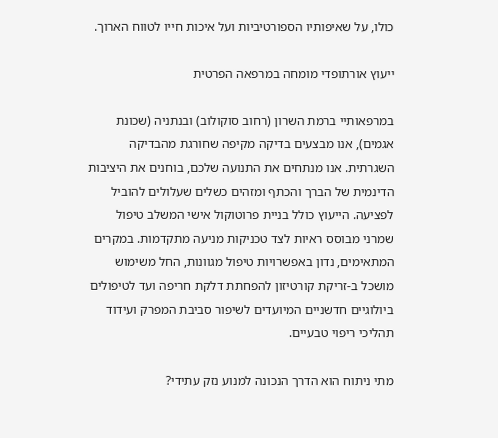כולו, על שאיפותיו הספורטיביות ועל איכות חייו לטווח הארוך.

ייעוץ אורתופדי מומחה במרפאה הפרטית

במרפאותיי ברמת השרון (רחוב סוקולוב) ובנתניה (שכונת אגמים), אנו מבצעים בדיקה מקיפה שחורגת מהבדיקה השגרתית. אנו מנתחים את התנועה שלכם, בוחנים את היציבות הדינמית של הברך והכתף ומזהים כשלים שעלולים להוביל לפציעה. הייעוץ כולל בניית פרוטוקול אישי המשלב טיפול שמרני מבוסס ראיות לצד טכניקות מניעה מתקדמות. במקרים המתאימים, נדון באפשרויות טיפול מגוונות, החל משימוש מושכל ב-זריקת קורטיזון להפחתת דלקת חריפה ועד לטיפולים ביולוגיים חדשניים המיועדים לשיפור סביבת המפרק ועידוד תהליכי ריפוי טבעיים.

מתי ניתוח הוא הדרך הנכונה למנוע נזק עתידי?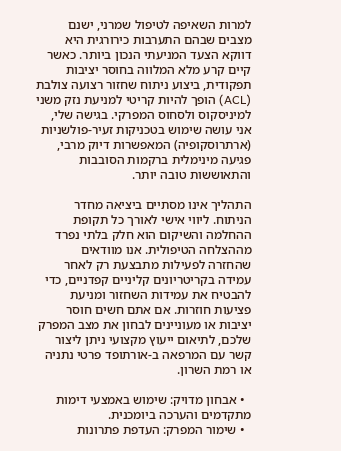למרות השאיפה לטיפול שמרני, ישנם מצבים שבהם התערבות כירורגית היא דווקא הצעד המניעתי הנכון ביותר. כאשר קיים קרע מלא המלווה בחוסר יציבות תפקודית, ביצוע ניתוח שחזור רצועה צולבת (ACL) הופך להיות קריטי למניעת נזק משני למיניסקוס ולסחוס המפרקי. בגישה שלי, אני עושה שימוש בטכניקות זעיר-פולשניות (ארתרוסקופיה) המאפשרות דיוק מרבי, פגיעה מינימלית ברקמות הסובבות והתאוששות טובה יותר.

התהליך אינו מסתיים ביציאה מחדר הניתוח. ליווי אישי לאורך כל תקופת ההחלמה והשיקום הוא חלק בלתי נפרד מההצלחה הטיפולית. אנו מוודאים שהחזרה לפעילות מתבצעת רק לאחר עמידה בקריטריונים קליניים קפדניים, כדי להבטיח את עמידות השחזור ומניעת פציעות חוזרות. אם אתם חשים חוסר יציבות או מעוניינים לבחון את מצב המפרק שלכם, לתיאום ייעוץ מקצועי ניתן ליצור קשר עם המרפאה ב-אורתופד פרטי נתניה או רמת השרון.

  • אבחון מדויק: שימוש באמצעי דימות מתקדמים והערכה ביומכנית.
  • שימור המפרק: העדפת פתרונות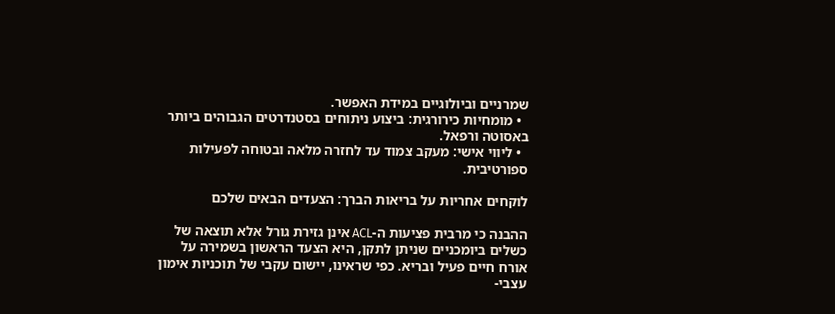שמרניים וביולוגיים במידת האפשר.
  • מומחיות כירורגית: ביצוע ניתוחים בסטנדרטים הגבוהים ביותר באסוטה ורפאל.
  • ליווי אישי: מעקב צמוד עד לחזרה מלאה ובטוחה לפעילות ספורטיבית.

לוקחים אחריות על בריאות הברך: הצעדים הבאים שלכם

ההבנה כי מרבית פציעות ה-ACL אינן גזירת גורל אלא תוצאה של כשלים ביומכניים שניתן לתקן, היא הצעד הראשון בשמירה על אורח חיים פעיל ובריא. כפי שראינו, יישום עקבי של תוכניות אימון עצבי-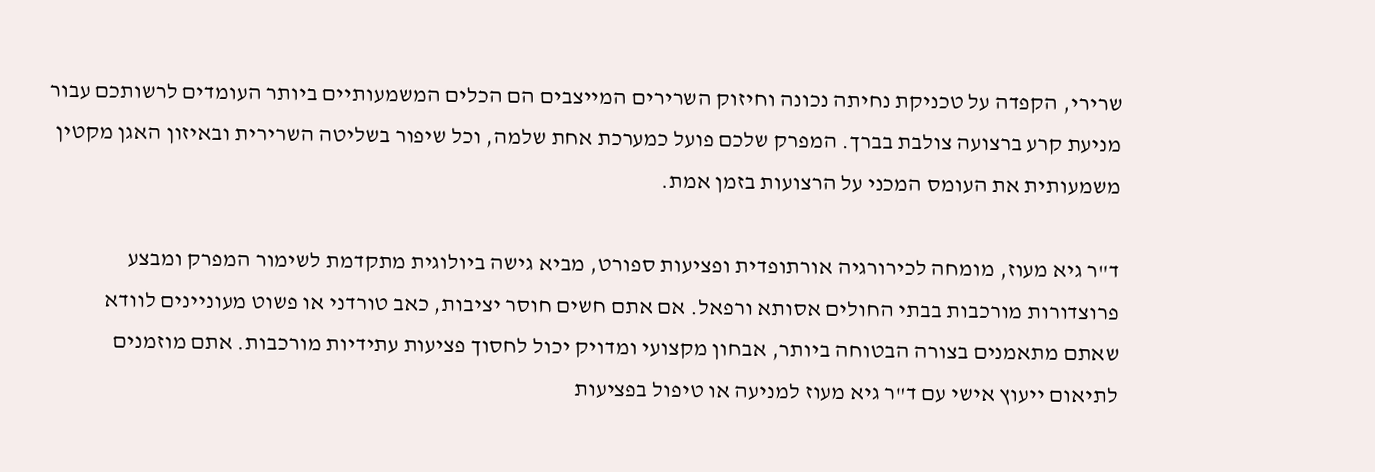שרירי, הקפדה על טכניקת נחיתה נכונה וחיזוק השרירים המייצבים הם הכלים המשמעותיים ביותר העומדים לרשותכם עבור מניעת קרע ברצועה צולבת בברך. המפרק שלכם פועל כמערכת אחת שלמה, וכל שיפור בשליטה השרירית ובאיזון האגן מקטין משמעותית את העומס המכני על הרצועות בזמן אמת.

ד"ר גיא מעוז, מומחה לכירורגיה אורתופדית ופציעות ספורט, מביא גישה ביולוגית מתקדמת לשימור המפרק ומבצע פרוצדורות מורכבות בבתי החולים אסותא ורפאל. אם אתם חשים חוסר יציבות, כאב טורדני או פשוט מעוניינים לוודא שאתם מתאמנים בצורה הבטוחה ביותר, אבחון מקצועי ומדויק יכול לחסוך פציעות עתידיות מורכבות. אתם מוזמנים לתיאום ייעוץ אישי עם ד"ר גיא מעוז למניעה או טיפול בפציעות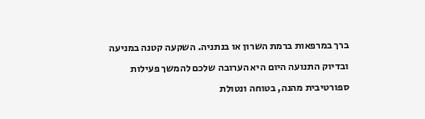ברך במרפאות ברמת השרון או בנתניה. השקעה קטנה במניעה ובדיוק התנועה היום היא הערובה שלכם להמשך פעילות ספורטיבית מהנה, בטוחה ונטולת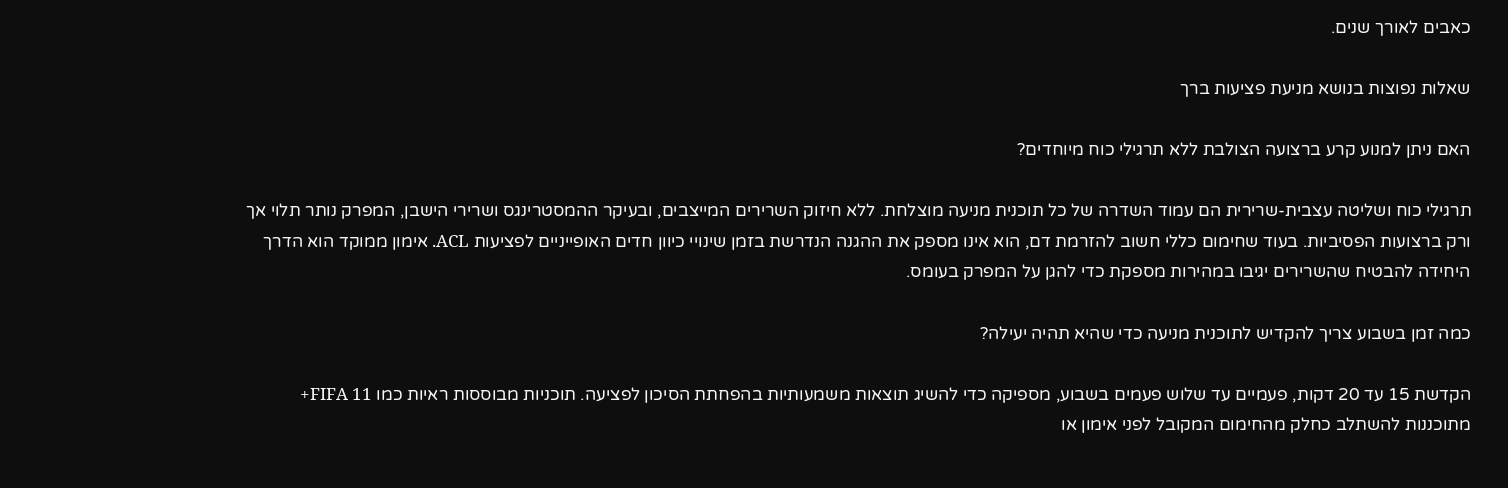כאבים לאורך שנים.

שאלות נפוצות בנושא מניעת פציעות ברך

האם ניתן למנוע קרע ברצועה הצולבת ללא תרגילי כוח מיוחדים?

תרגילי כוח ושליטה עצבית-שרירית הם עמוד השדרה של כל תוכנית מניעה מוצלחת. ללא חיזוק השרירים המייצבים, ובעיקר ההמסטרינגס ושרירי הישבן, המפרק נותר תלוי אך ורק ברצועות הפסיביות. בעוד שחימום כללי חשוב להזרמת דם, הוא אינו מספק את ההגנה הנדרשת בזמן שינויי כיוון חדים האופייניים לפציעות ACL. אימון ממוקד הוא הדרך היחידה להבטיח שהשרירים יגיבו במהירות מספקת כדי להגן על המפרק בעומס.

כמה זמן בשבוע צריך להקדיש לתוכנית מניעה כדי שהיא תהיה יעילה?

הקדשת 15 עד 20 דקות, פעמיים עד שלוש פעמים בשבוע, מספיקה כדי להשיג תוצאות משמעותיות בהפחתת הסיכון לפציעה. תוכניות מבוססות ראיות כמו FIFA 11+ מתוכננות להשתלב כחלק מהחימום המקובל לפני אימון או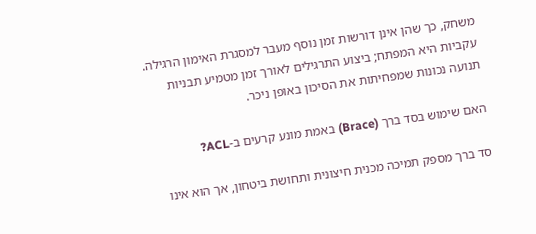משחק, כך שהן אינן דורשות זמן נוסף מעבר למסגרת האימון הרגילה. עקביות היא המפתח; ביצוע התרגילים לאורך זמן מטמיע תבניות תנועה נכונות שמפחיתות את הסיכון באופן ניכר.

האם שימוש בסד ברך (Brace) באמת מונע קרעים ב-ACL?

סד ברך מספק תמיכה מכנית חיצונית ותחושת ביטחון, אך הוא אינו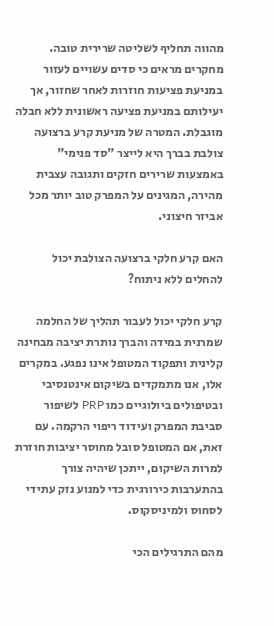מהווה תחליף לשליטה שרירית טובה. מחקרים מראים כי סדים עשויים לעזור במניעת פציעות חוזרות לאחר שחזור, אך יעילותם במניעת פציעה ראשונית ללא חבלה מוגבלת. המטרה של מניעת קרע ברצועה צולבת בברך היא לייצר "סד פנימי" באמצעות שרירים חזקים ותגובה עצבית מהירה, המגינים על המפרק טוב יותר מכל אביזר חיצוני.

האם קרע חלקי ברצועה הצולבת יכול להחלים ללא ניתוח?

קרע חלקי יכול לעבור תהליך של החלמה שמרנית במידה והברך נותרת יציבה מבחינה קלינית ותפקוד המטופל אינו נפגע. במקרים אלו, אנו מתמקדים בשיקום אינטנסיבי ובטיפולים ביולוגיים כמו PRP לשיפור סביבת המפרק ועידוד ריפוי הרקמה. עם זאת, אם המטופל סובל מחוסר יציבות חוזרת למרות השיקום, ייתכן שיהיה צורך בהתערבות כירורגית כדי למנוע נזק עתידי לסחוס ולמיניסקוס.

מהם התרגילים הכי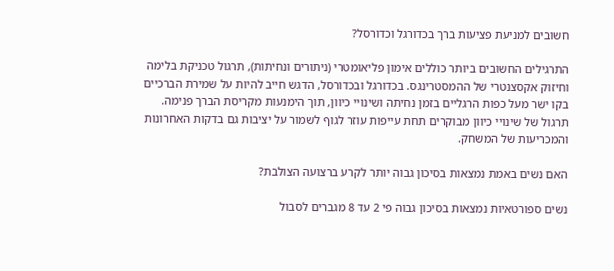חשובים למניעת פציעות ברך בכדורגל וכדורסל?

התרגילים החשובים ביותר כוללים אימון פליאומטרי (ניתורים ונחיתות), תרגול טכניקת בלימה וחיזוק אקסצנטרי של ההמסטרינגס. בכדורגל ובכדורסל, הדגש חייב להיות על שמירת הברכיים בקו ישר מעל כפות הרגליים בזמן נחיתה ושינויי כיוון, תוך הימנעות מקריסת הברך פנימה. תרגול של שינויי כיוון מבוקרים תחת עייפות עוזר לגוף לשמור על יציבות גם בדקות האחרונות והמכריעות של המשחק.

האם נשים באמת נמצאות בסיכון גבוה יותר לקרע ברצועה הצולבת?

נשים ספורטאיות נמצאות בסיכון גבוה פי 2 עד 8 מגברים לסבול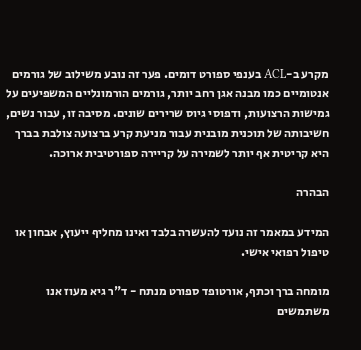מקרע ב-ACL בענפי ספורט דומים. פער זה נובע משילוב של גורמים אנטומיים כמו מבנה אגן רחב יותר, גורמים הורמונליים המשפיעים על גמישות הרצועות, ודפוסי גיוס שרירים שונים. מסיבה זו, עבור נשים, חשיבותה של תוכנית מובנית עבור מניעת קרע ברצועה צולבת בברך היא קריטית אף יותר לשמירה על קריירה ספורטיבית ארוכה.

הבהרה

המידע במאמר זה נועד להעשרה בלבד ואינו מחליף ייעוץ, אבחון או טיפול רפואי אישי.

מומחה ברך וכתף, אורטופד ספורט מנתח - ד"ר גיא מעוז אנו משתמשים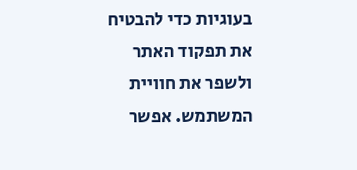בעוגיות כדי להבטיח את תפקוד האתר ולשפר את חוויית המשתמש. אפשר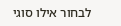לבחור אילו סוגי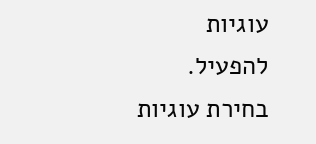עוגיות להפעיל.
בחירת עוגיות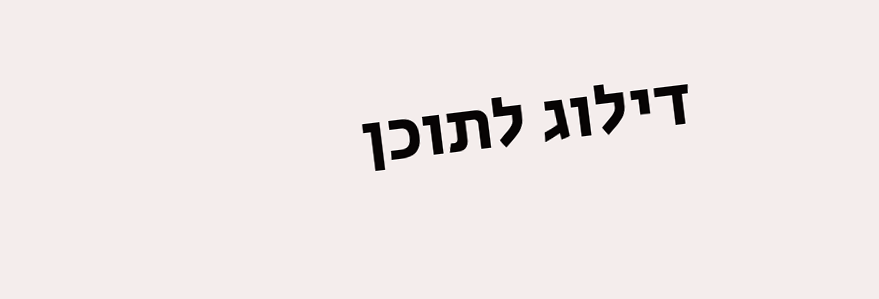דילוג לתוכן